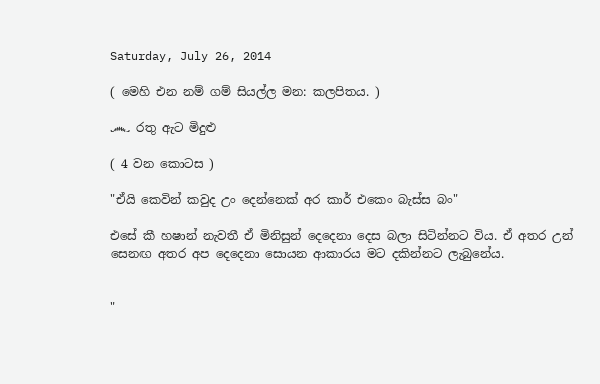Saturday, July 26, 2014

( මෙහි එන නම් ගම් සියල්ල මන: කලපිතය. )

෴ රතු ඇට මිදුළු

( 4 වන කොටස )

"ඒයි කෙවින් කවුද උං දෙන්නෙක් අර කාර් එකෙං බැස්ස බං"

එසේ කී හෂාන් නැවතී ඒ මිනිසුන් දෙදෙනා දෙස බලා සිටින්නට විය. ඒ අතර උන් සෙනඟ අතර අප දෙදෙනා සොයන ආකාරය මට දකින්නට ලැබුනේය.


"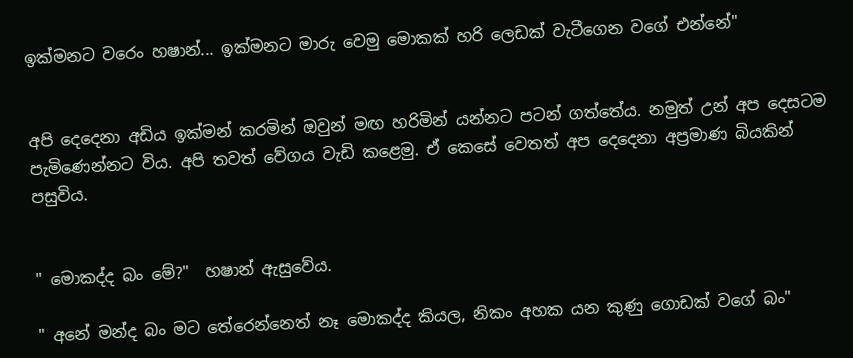ඉක්මනට වරෙං හෂාන්... ඉක්මනට මාරු වෙමු මොකක් හරි ලෙඩක් වැටීගෙන වගේ එන්නේ"


අපි දෙද‍ෙනා අඩිය ඉක්මන් කරමින් ඔවුන් මඟ හරිමින් යන්නට පටන් ගත්තේය. නමුත් උන් අප දෙසටම පැමිණෙන්නට විය. අපි තවත් වේගය වැඩි කළෙමු. ඒ කෙසේ වෙතත් අප දෙදෙනා අප්‍රමාණ බියකින් පසුවිය.


" මොකද්ද බං මේ?"  හෂාන් ඇසුවේය.

" අනේ මන්ද බං මට තේරෙන්නෙත් නෑ මොකද්ද කියල, නිකං අහක යන කුණු ගොඩක් වගේ බං"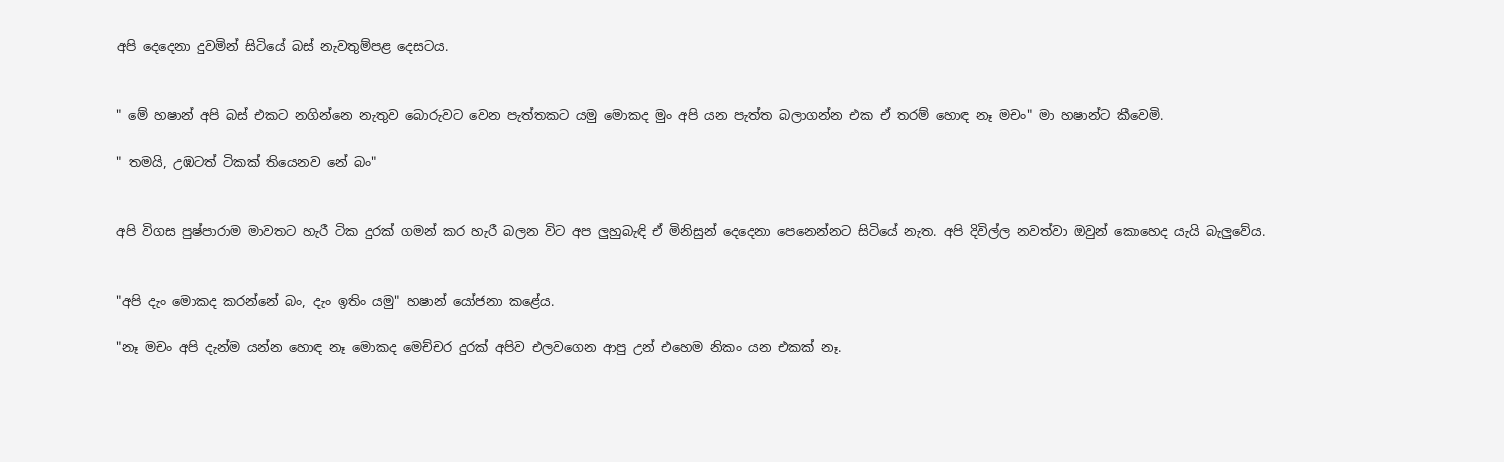අපි දෙදෙනා දුවමින් සිටියේ බස් නැවතුම්පළ දෙසටය.


" මේ හෂාන් අපි බස් එකට නගින්නෙ නැතුව බොරුවට වෙන පැත්තකට යමු මොකද මුං අපි යන පැත්ත බලාගන්න එක ඒ තරම් හොඳ නෑ මචං" මා හෂාන්ට කීවෙමි.

" තමයි, උඹටත් ටිකක් තියෙනව නේ බං"


අපි විගස පුෂ්පාරාම මාවතට හැරී ටික දුරක් ගමන් කර හැරී බලන විට අප ලුහුබැඳි ඒ මිනිසුන් දෙදෙනා පෙනෙන්නට සිටියේ නැත. අපි දිවිල්ල නවත්වා ඔවුන් කොහෙද යැයි බැලුවේය.


"අපි දැං මොකද කරන්නේ බං, දැං ඉතිං යමු" හෂාන් යෝජනා කළේය.

"නෑ මචං අපි දැන්ම යන්න හොඳ නෑ මොකද මෙච්චර දුරක් අපිව එලවගෙන ආපු උන් එහෙම නිකං යන එකක් නෑ.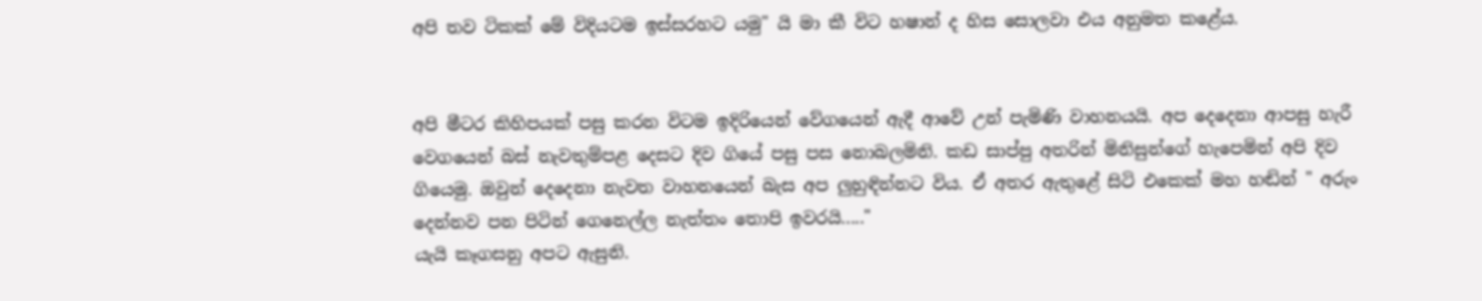අපි තව ටිකක් මේ විදියටම ඉස්සරහට යමු" යි මා කී විට හෂාන් ද හිස සොලවා එය අනුමත කළේය.


අපි මීටර කිහිපයක් පසු කරන විටම ඉදිරියෙන් වේගයෙන් ඇදී ආවේ උන් පැමිණි වාහනයයි. අප දෙදෙනා ආපසු හැරී වෙගයෙන් බස් නැවතුම්පළ දෙසට දිව ගියේ පසු පස නොබලමිනි. කඩ සාප්පු අතරින් මිනිසුන්ගේ හැපෙමින් අපි දිව ගියෙමු. ඔවුන් දෙදෙනා නැවත වාහනයෙන් බැස අප ලුහුඳින්නට විය. ඒ අතර ඇතුළේ සිටි එකෙක් මහ හඬින් " අරුං දෙන්නව පන පිටින් ගෙනෙල්ල නැත්තං තොපි ඉවරයි....."
යැයි කෑගසනු අපට ඇසුනි.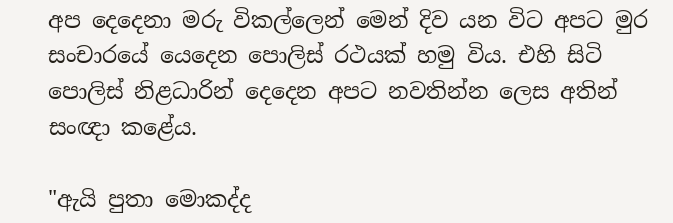අප දෙදෙනා මරු විකල්ලෙන් මෙන් දිව යන විට අපට මුර සංචාරයේ යෙදෙන පොලිස් රථයක් හමු විය. එහි සිටි පොලිස් නිළධාරින් දෙදෙන අපට නවතින්න ලෙස අතින් සංඥා කළේය.

"ඇයි පුතා මොකද්ද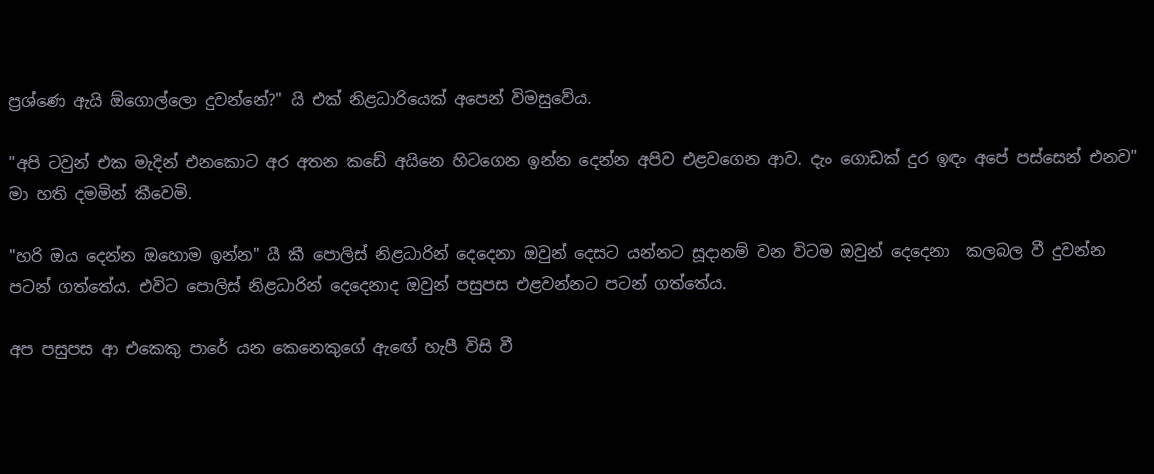ප්‍රශ්ණෙ ඇයි ඕගොල්ලො දුවන්නේ?" යි එක් නිළධාරියෙක් අපෙන් විමසුවේය.

"අපි ටවුන් එක මැදින් එනකොට අර අතන කඩේ අයිනෙ හිටගෙන ඉන්න දෙන්න අපිව එළවගෙන ආව. දැං ගොඩක් දුර ඉඳං අපේ පස්සෙන් එනව" මා හති දමමින් කීවෙමි.

"හරි ඔය දෙන්න ඔහොම ඉන්න" යී කී පොලිස් නිළධාරින් දෙදෙනා ඔවුන් දෙසට යන්නට සූදානම් වන විටම ඔවුන් දෙදෙනා  කලබල වී දුවන්න පටන් ගත්තේය. එවිට පොලිස් නිළධාරින් දෙදෙනාද ඔවුන් පසුපස එළවන්නට පටන් ගත්තේය.

අප පසුපස ආ එකෙකු පාරේ යන කෙනෙකුගේ ඇඟ‍ේ හැපී විසි වී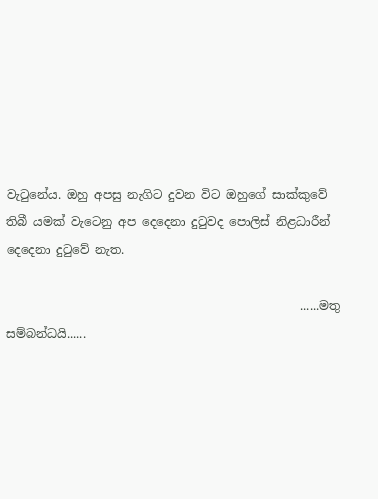වැටුනේය. ඔහු අපසු නැගිට දුවන විට ඔහුගේ සාක්කුවේ තිබී යමක් වැටෙනු අප දෙදෙනා දුටුවද පොලිස් නිළධාරීන් දෙදෙනා දුටුවේ නැත.

                                                 ......මතු සම්බන්ධයි......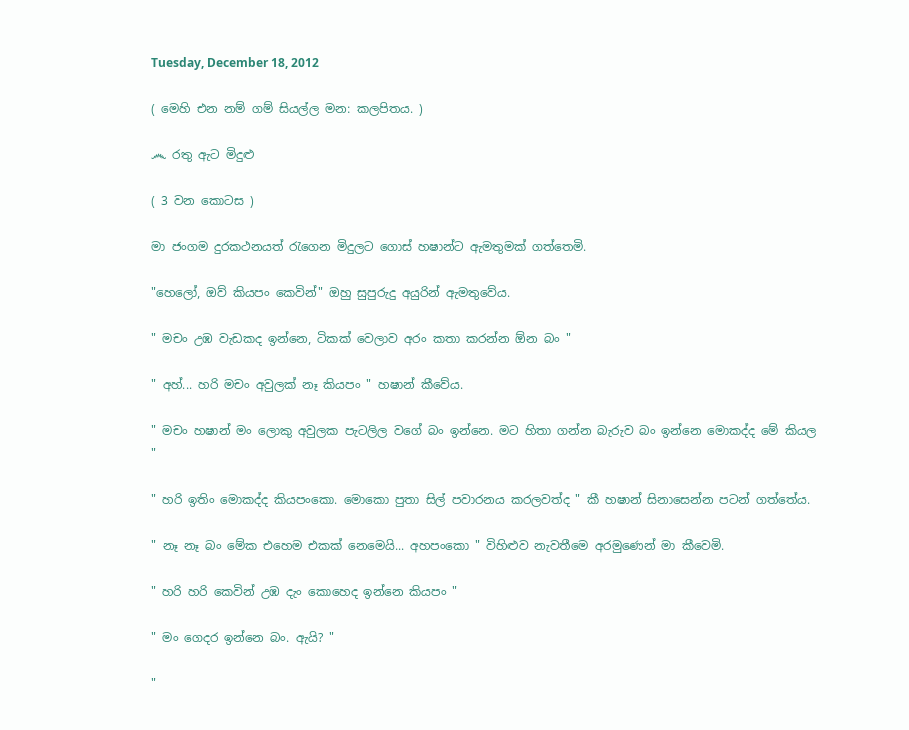Tuesday, December 18, 2012

( මෙහි එන නම් ගම් සියල්ල මන: කලපිතය. )

෴ රතු ඇට මිදුළු

( 3 වන කොටස )

මා ජංගම දුරකථනයත් රැගෙන මිදුලට ගොස් හෂාන්ට ඇමතුමක් ගත්තෙමි.

"හෙලෝ, ඔව් කියපං කෙවින්" ඔහු සුපුරුදු අයුරින් ඇමතුවේය.

" මචං උඹ වැඩකද ඉන්නෙ, ටිකක් වෙලාව අරං කතා කරන්න ඕන බං "

" අහ්... හරි මචං අවුලක් නෑ කියපං " හෂාන් කීවේය.

" මචං හෂාන් මං ලොකු අවුලක පැටලිල වගේ බං ඉන්නෙ. මට හිතා ගන්න බැරුව බං ඉන්නෙ මොකද්ද මේ කියල "

" හරි ඉතිං මොකද්ද කියපංකො. මොකො පුතා සිල් පවාරනය කරලවත්ද " කී හෂාන් සිනාසෙන්න පටන් ගත්තේය.

" නෑ නෑ බං මේක එහෙම එකක් නෙමෙයි... අහපංකො " විහිළුව නැවතීමෙ අරමුණෙන් මා කීවෙමි.

" හරි හරි කෙවින් උඹ දැං කොහෙද ඉන්නෙ කියපං "

" මං ගෙදර ඉන්නෙ බං. ඇයි? "

"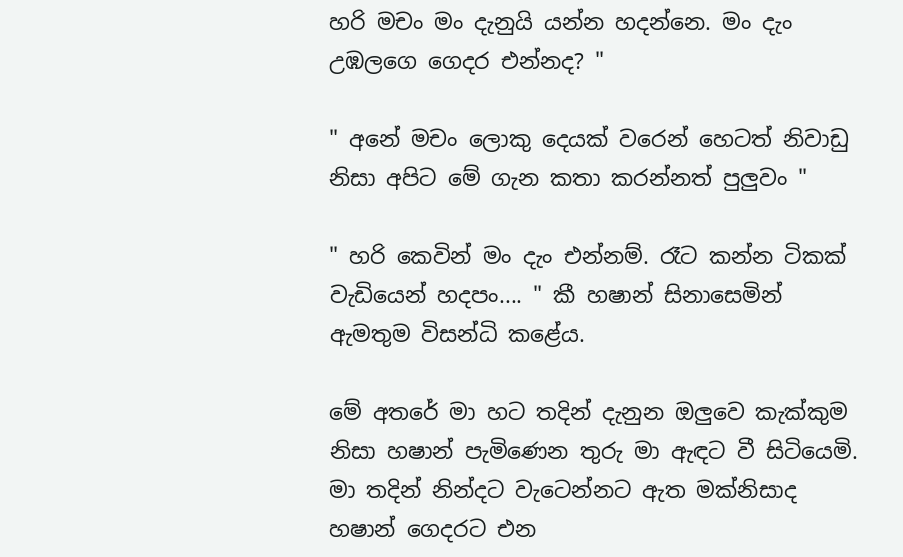හරි මචං මං දැනුයි යන්න හදන්නෙ. මං දැං උඹලගෙ ගෙදර එන්නද? "

" අනේ මචං ලොකු දෙයක් වරෙන් හෙටත් නිවාඩු නිසා අපිට මේ ගැන කතා කරන්නත් පුලුවං "

" හරි කෙවින් මං දැං එන්නම්. රෑට කන්න ටිකක් වැඩියෙන් හදපං.... " කී හෂාන් සිනාසෙමින් ඇමතුම විසන්ධි කළේය.

මේ අතරේ මා හට තදින් දැනුන ඔලුවෙ කැක්කුම නිසා හෂාන් පැමිණෙන තුරු මා ඇඳට වී සිටියෙමි. මා තදින් නින්දට වැටෙන්නට ඇත මක්නිසාද හෂාන් ගෙදරට එන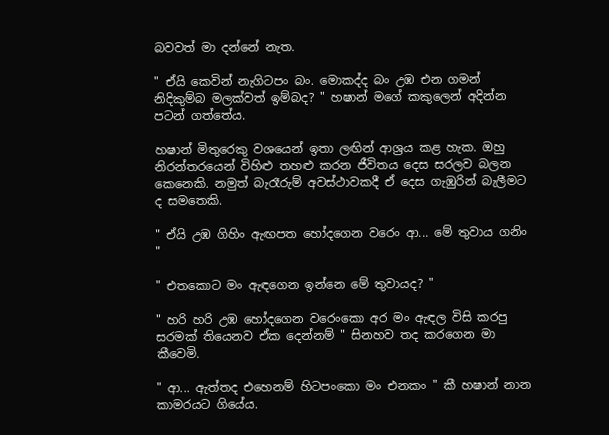බවවත් මා දන්නේ නැත.

" ඒයි කෙවින් නැගිටපං බං. මොකද්ද බං උඹ එන ගමන් නිදිකුම්බ මලක්වත් ඉම්බද? " හෂාන් මගේ කකුලෙන් අදින්න පටන් ගත්තේය.

හෂාන් මිතුරෙකු වශයෙන් ඉතා ලඟින් ආශ්‍රය කළ හැක. ඔහු නිරන්තරයෙන් විහිළු තහළු කරන ජීවිතය දෙස සරලව බලන කෙනෙකි. නමුත් බැරෑරුම් අවස්ථාවකදී ඒ දෙස ගැඹුරින් බැලීමට ද සමතෙකි.

" ඒයි උඹ ගිහිං ඇඟපත හෝදගෙන වරෙං ආ... මේ තුවාය ගනිං "

" එතකොට මං ඇඳගෙන ඉන්නෙ මේ තුවායද? "

" හරි හරි උඹ හෝදගෙන වරෙංකො අර මං ඇඳල විසි කරපු සරමක් තියෙනව ඒක දෙන්නම් " සිනහව තද කරගෙන මා කීවෙමි.

" ආ... ඇත්තද එහෙනම් හිටපංකො මං එනකං " කී හෂාන් නාන කාමරයට ගියේය.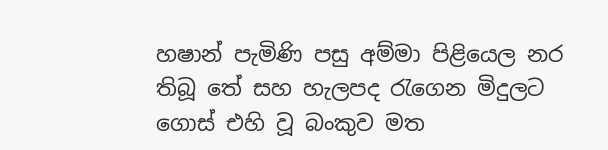හෂාන් පැමිණි පසු අම්මා පිළියෙල නර තිබූ තේ සහ හැලපද රැගෙන මිදුලට ගොස් එහි වූ බංකුව මත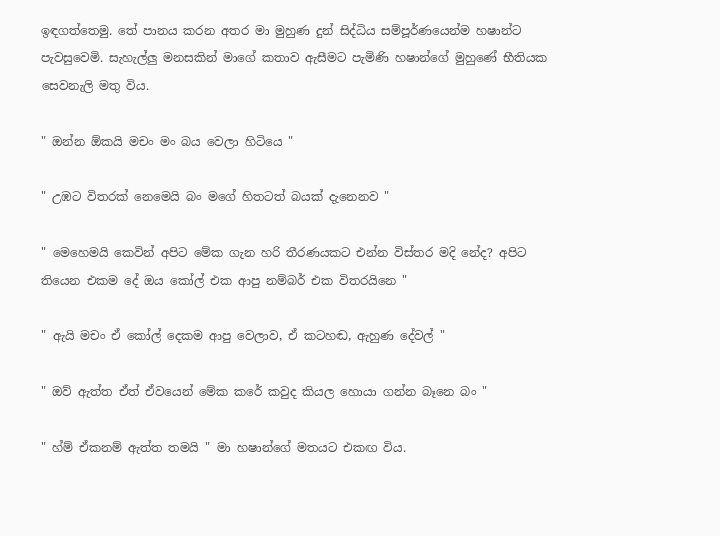ඉඳගත්තෙමු. තේ පානය කරන අතර මා මුහුණ දුන් සිද්ධිය සම්පූර්ණයෙන්ම හෂාන්ට පැවසුවෙමි. සැහැල්ලු මනසකින් මාගේ කතාව ඇසීමට පැමිණි හෂාන්ගේ මුහුණේ භීතියක සෙවනැලි මතු විය.

" ඔන්න ඕකයි මචං මං බය වෙලා හිටියෙ "

" උඹට විතරක් නෙමෙයි බං මගේ හිතටත් බයක් දැනෙනව "

" මෙහෙමයි කෙවින් අපිට මේක ගැන හරි තීරණයකට එන්න විස්තර මදි නේද? අපිට තියෙන එකම දේ ඔය කෝල් එක ආපු නම්බර් එක විතරයිනෙ "

" ඇයි මචං ඒ කෝල් දෙකම ආපු වෙලාව, ඒ කටහඬ, ඇහුණ දේවල් "

" ඔව් ඇත්ත ඒත් ඒවයෙන් මේක කරේ කවුද කියල හොයා ගන්න බෑනෙ බං "

" හ්ම් ඒකනම් ඇත්ත තමයි " මා හෂාන්ගේ මතයට එකඟ විය.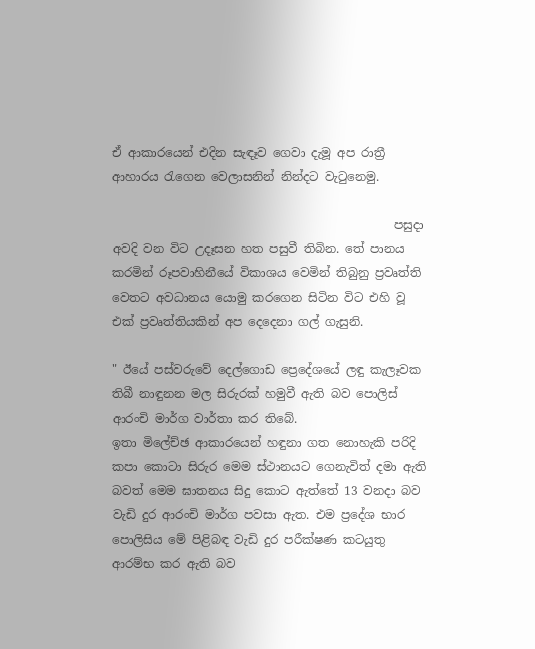ඒ ආකාරයෙන් එදින සැඳෑව ගෙවා දැමූ අප රාත්‍රී ආහාරය රැගෙන වෙලාසනින් නින්දට වැටුනෙමු.

                                               පසුදා අවදි වන විට උදෑසන හත පසුවී තිබින. තේ පානය කරමින් රූපවාහිනීයේ විකාශය වෙමින් තිබුනු ප්‍රවෘත්ති වෙතට අවධානය යොමු කරගෙන සිටින විට එහි වූ එක් ප්‍රවෘත්තියකින් අප දෙදෙනා ගල් ගැසුනි.

" ඊයේ පස්වරුවේ දෙල්ගොඩ ප්‍රෙදේශයේ ලඳු කැලෑවක තිබී නාඳුනන මල සිරුරක් හමුවී ඇති බව පොලිස් ආරංචි මාර්ග වාර්තා කර තිබේ.
ඉතා මිලේච්ඡ ආකාරයෙන් හඳුනා ගත නොහැකි පරිදි කපා කොටා සිරුර මෙම ස්ථානයට ගෙනැවිත් දමා ඇති බවත් මෙම ඝාතනය සිදු කොට ඇත්තේ 13 වනදා බව වැඩි දුර ආරංචි මාර්ග පවසා ඇත. එම ප්‍රදේශ භාර පොලිසිය මේ පිළිබඳ වැඩි දුර පරීක්ෂණ කටයුතු ආරම්භ කර ඇති බව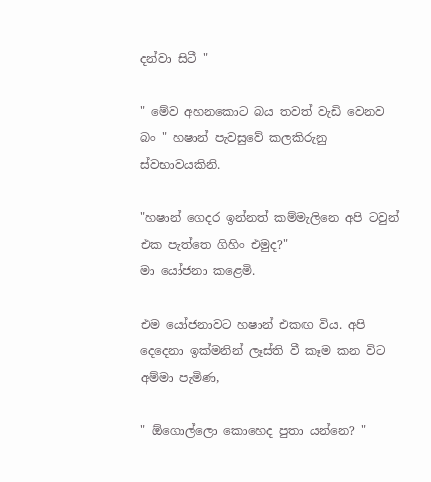දන්වා සිටී "

" මේව අහනකොට බය තවත් වැඩි වෙනව බං " හෂාන් පැවසුවේ කලකිරුනු ස්වභාවයකිනි.

"හෂාන් ගෙදර ඉන්නත් කම්මැලිනෙ අපි ටවුන් එක පැත්තෙ ගිහිං එමුද?"
මා යෝජනා කළෙමි.

එම යෝජනාවට හෂාන් එකඟ විය. අපි දෙදෙනා ඉක්මනින් ලෑස්ති වී කෑම කන විට අම්මා පැමිණ,

" ඕගොල්ලො කොහෙද පුතා යන්නෙ? "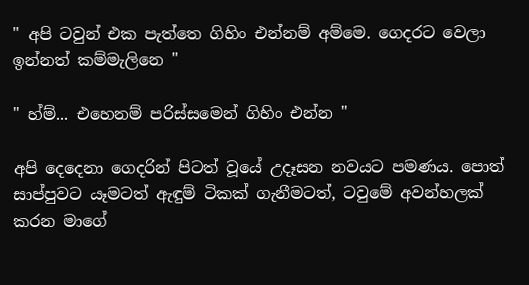" අපි ටවුන් එක පැත්තෙ ගිහිං එන්නම් අම්මෙ. ගෙදරට වෙලා ඉන්නත් කම්මැලිනෙ "

" හ්ම්... එහෙනම් පරිස්සමෙන් ගිහිං එන්න "

අපි දෙදෙනා ගෙදරින් පිටත් වූයේ උදෑසන නවයට පමණය. පොත් සාප්පුවට යෑමටත් ඇඳුම් ටිකක් ගැනීමටත්, ටවුමේ අවන්හලක් කරන මාගේ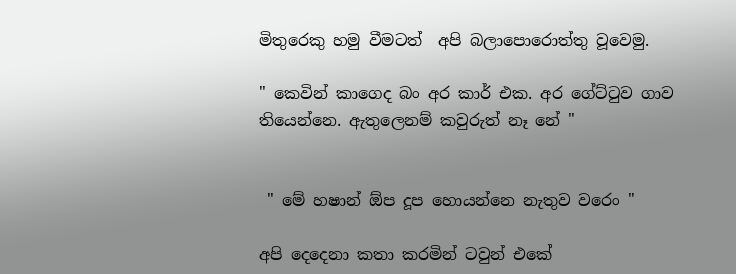මිතුරෙකු හමු වීමටත්  අපි බලාපොරොත්තු වූවෙමු.

" කෙවින් කාගෙද බං අර කාර් එක. අර ගේට්ටුව ගාව තියෙන්නෙ. ඇතුලෙනම් කවුරුත් නෑ නේ "


 " මේ හෂාන් ඕප දූප හොයන්නෙ නැතුව වරෙං "

අපි දෙදෙනා කතා කරමින් ටවුන් එකේ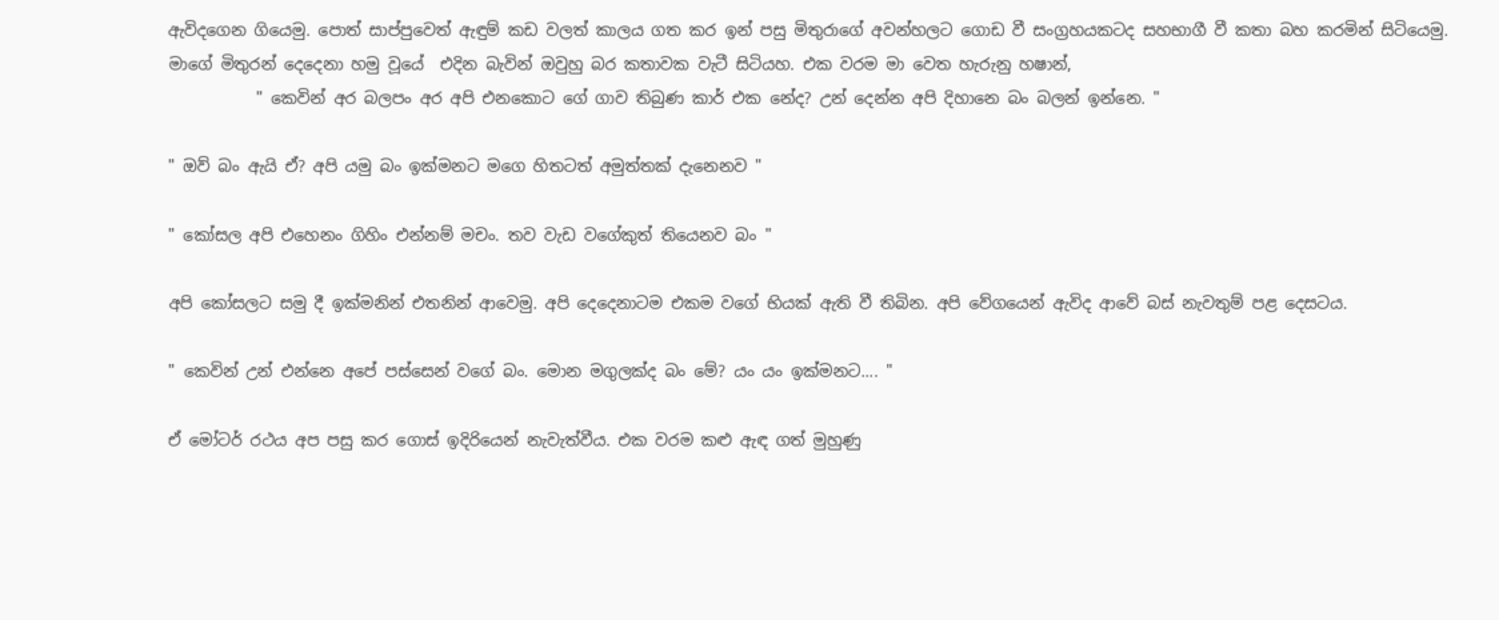ඇවිදගෙන ගියෙමු. පොත් සාප්පුවෙත් ඇඳුම් කඩ වලත් කාලය ගත කර ඉන් පසු මිතුරාගේ අවන්හලට ගොඩ වී සංග්‍රහයකටද සහභාගී වී කතා බහ කරමින් සිටියෙමු. මාගේ මිතුරන් දෙදෙනා හමු වූයේ  එදින බැවින් ඔවුහු බර කතාවක වැටී සිටියහ. එක වරම මා වෙත හැරුනු හෂාන්,
           " කෙවින් අර බලපං අර අපි එනකොට ගේ ගාව තිබුණ කාර් එක නේද? උන් දෙන්න අපි දිහානෙ බං බලන් ඉන්නෙ. "

" ඔව් බං ඇයි ඒ? අපි යමු බං ඉක්මනට මගෙ හිතටත් අමුත්තක් දැනෙනව "

" කෝසල අපි එහෙනං ගිහිං එන්නම් මචං. තව වැඩ වගේකුත් තියෙනව බං "

අපි කෝසලට සමු දී ඉක්මනින් එතනින් ආවෙමු. අපි දෙදෙනාටම එකම වගේ භියක් ඇති වී තිබින. අපි වේගයෙන් ඇවිද ආවේ බස් නැවතුම් පළ දෙසටය.

" කෙවින් උන් එන්නෙ අපේ පස්සෙන් වගේ බං. මොන මගුලක්ද බං මේ? යං යං ඉක්මනට.... "

ඒ මෝටර් රථය අප පසු කර ගොස් ඉදිරියෙන් නැවැත්වීය. එක වරම කළු ඇඳ ගත් මුහුණු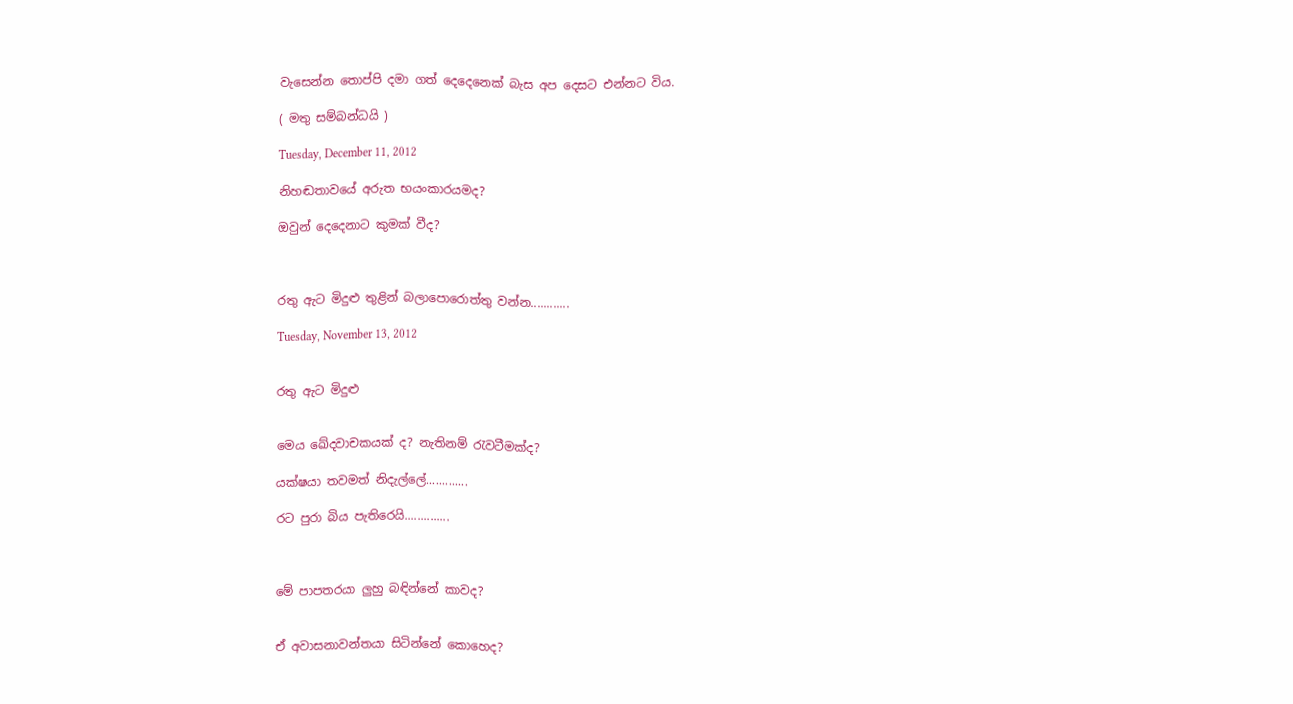වැසෙන්න තොප්පි දමා ගත් දෙදෙනෙක් බැස අප දෙසට එන්නට විය.

( මතු සම්බන්ධයි )

Tuesday, December 11, 2012

නිහඬතාවයේ අරුත භයංකාරයමද?

ඔවුන් දෙදෙනාට කුමක් වීද?



රතු ඇට මිදුළු තුළින් බලාපොරොත්තු වන්න............

Tuesday, November 13, 2012


රතු ඇට මිදුළු


මෙය ඛේදවාචකයක් ද? නැතිනම් රැවටීමක්ද?

යක්ෂයා තවමත් නිදැල්ලේ.............

රට පුරා බිය පැතිරෙයි..............



මේ පාපතරයා ලුහු බඳින්නේ කාවද?


ඒ අවාසනාවන්තයා සිටින්නේ කොහෙද?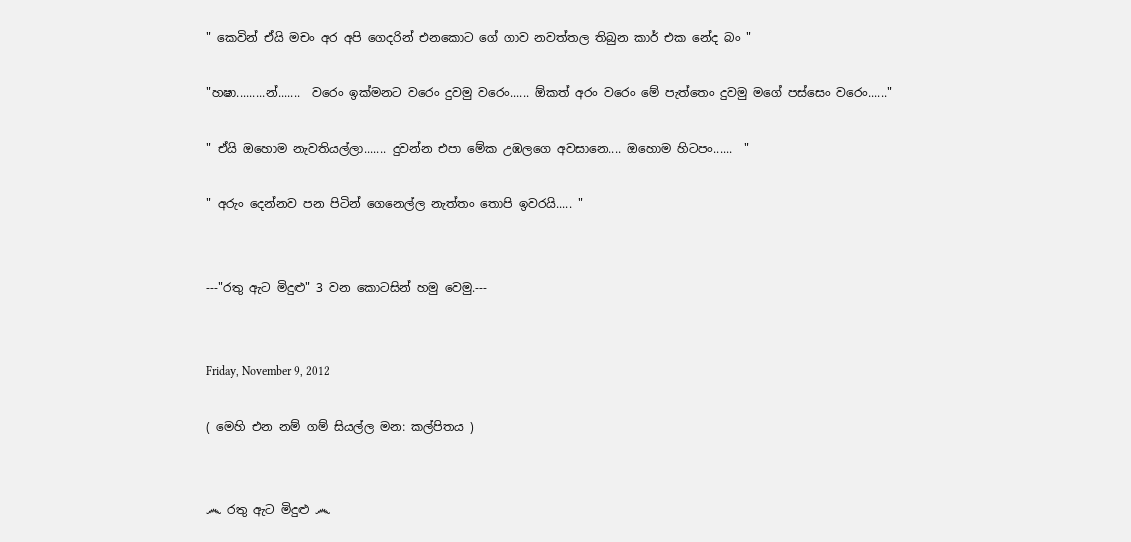" කෙවින් ඒයි මචං අර අපි ගෙදරින් එනකොට ගේ ගාව නවත්තල තිබුන කාර් එක නේද බං "

"හෂා.........න්.......  වරෙං ඉක්මනට වරෙං දුවමු වරෙං...... ඕකත් අරං වරෙං මේ පැත්තෙං දුවමු මගේ පස්සෙං වරෙං......"

" ඒයි ඔහොම නැවතියල්ලා....... දුවන්න එපා මේක උඹලගෙ අවසානෙ.... ඔහොම හිටපං......  "

" අරුං දෙන්නව පන පිටින් ගෙනෙල්ල නැත්තං තොපි ඉවරයි..... "


---"රතු ඇට මිදුළු" 3 වන කොටසින් හමු වෙමු.---


Friday, November 9, 2012

( මෙහි එන නම් ගම් සියල්ල මන: කල්පිතය )


෴ රතු ඇට මිදුළු ෴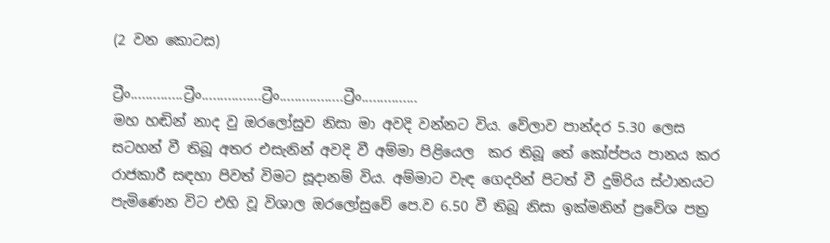(2 වන කොටස)

ට්‍රීං..............ට්‍රීං................ට්‍රීං.................ට්‍රීං...............
මහ හ‍ඬින් නාද වු ඔරලෝසුව නිසා මා අවදි වන්නට විය. වේලාව පාන්දර 5.30 ලෙස සටහන් වී තිබූ අතර එසැනින් අවදි වී අම්මා පිළියෙල  කර තිබූ තේ කෝප්පය පානය කර රාජකාරී සඳහා පිවත් විමට සූදානම් විය. අම්මාට වැඳ ගෙදරින් පිටත් වී දුම්රිය ස්ථානයට පැමිණෙන විට එහි වූ විශාල ඔරලෝසුවේ පෙ.ව 6.50 වී තිබූ නිසා ඉක්මනින් ප්‍රවේශ පත්‍ර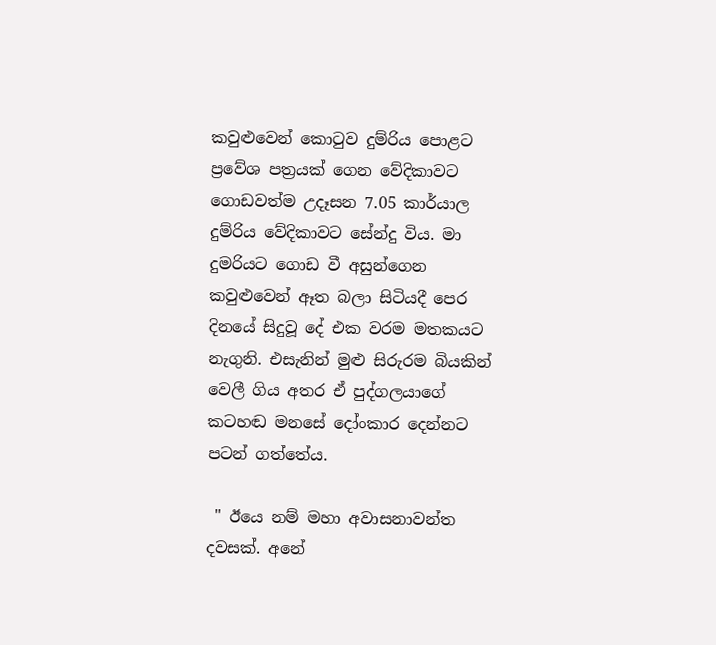කවුළුවෙන් කොටුව දුම්රිය පොළට ප්‍රවේශ පත්‍රයක් ගෙන වේදිකාවට ගොඩවත්ම උදෑසන 7.05 කාර්යාල දුම්රිය වේදිකාවට සේන්දු විය. මා දුමරියට ගොඩ වී අසුන්ගෙන කවුළුවෙන් ඈත බලා සිටියදී පෙර දිනයේ සිදුවූ දේ එක වරම මතකයට නැගුනි. එසැනින් මුළු සිරුරම බියකින් වෙලී ගිය අතර ඒ පුද්ගලයාගේ කටහඬ මනසේ දෝංකාර දෙන්නට පටන් ගත්තේය.

 " ඊයෙ නම් මහා අවාසනාවන්ත දවසක්. අනේ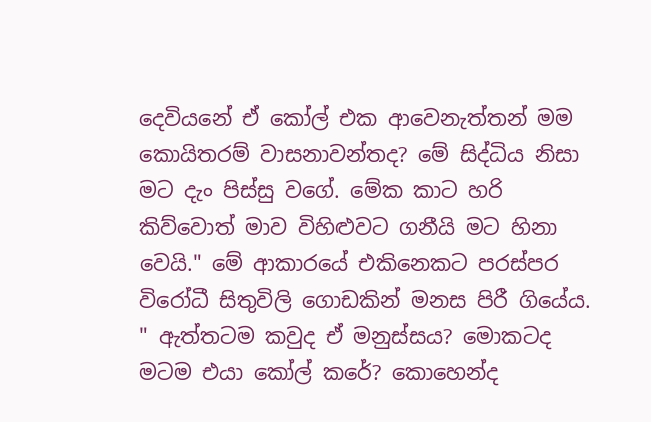දෙවියනේ ඒ කෝල් එක ආවෙනැත්තන් මම කොයිතරම් වාසනාවන්තද? මේ සිද්ධිය නිසා මට දැං පිස්සු වගේ. මේක කාට හරි කිව්වොත් මාව විහිළුවට ගනීයි මට හිනා වෙයි." මේ ආකාරයේ එකිනෙකට පරස්පර විරෝධී සිතුවිලි ගොඩකින් මනස පිරී ගියේය. " ඇත්තටම කවුද ඒ මනුස්සය? මොකටද මටම එයා කෝල් කරේ? කොහෙන්ද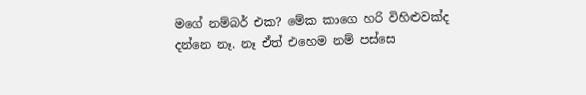මගේ නම්බර් එක? මේක කාගෙ හරි විහිළුවක්ද දන්නෙ නෑ. නෑ ඒත් එහෙම නම් පස්සෙ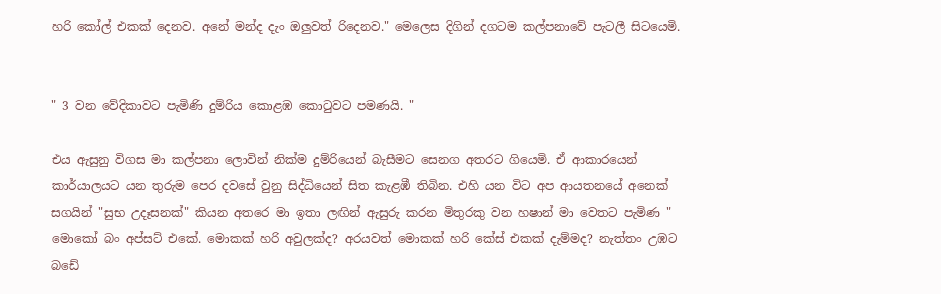හරි කෝල් එකක් දෙනව. අනේ මන්ද දැං ඔලුවත් රිදෙනව." මෙලෙස දිගින් දගටම කල්පනාවේ පැටලී සිටයෙමි.


" 3 වන වේදිකාවට පැමිණි දුම්රිය කොළඹ කොටුවට පමණයි. "

එය ඇසුනු විගස මා කල්පනා ලොවින් නික්ම දුම්රියෙන් බැසීමට සෙනග අතරට ගියෙමි. ඒ ආකාරයෙන් කාර්යාලයට යන තුරුම පෙර දවසේ වුනු සිද්ධියෙන් සිත කැළඹී තිබින. එහි යන විට අප ආයතනයේ අනෙක් සගයින් "සුභ උදෑසනක්" කියන අතරෙ මා ඉතා ලඟින් ඇසුරු කරන මිතුරකු වන හෂාන් මා වෙතට පැමිණ " මොකෝ බං අප්සට් එකේ. මොකක් හරි අවුලක්ද? අරයවත් මොකක් හරි කේස් එකක් දැම්මද? නැත්තං උඹට බඩේ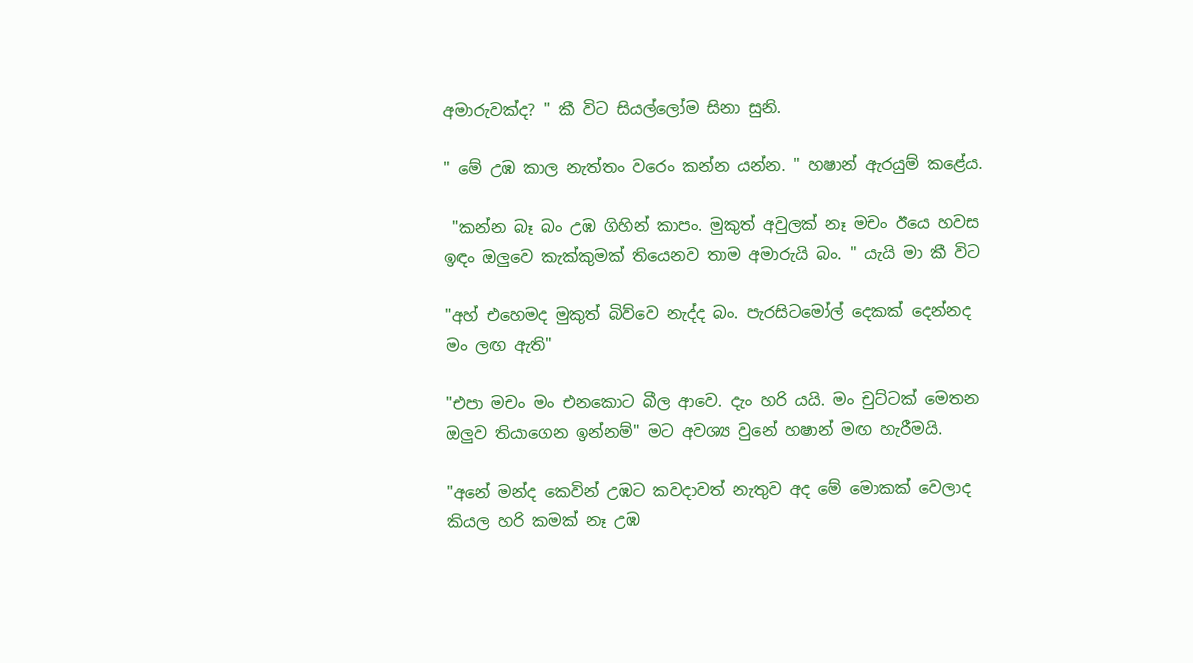අමාරුවක්ද? " කී විට සියල්ලෝම සිනා සුනි.

" මේ උඹ කාල නැත්තං වරෙං කන්න යන්න. " හෂාන් ඇරයුම් කළේය.

 "කන්න බෑ බං උඹ ගිහින් කාපං. මුකුත් අවුලක් නෑ මචං ඊයෙ හවස ඉඳං ඔලුවෙ කැක්කුමක් තියෙනව තාම අමාරුයි බං. " යැයි මා කී විට

"අහ් එහෙමද මුකුත් බිව්වෙ නැද්ද බං. පැරසිටමෝල් දෙකක් දෙන්නද මං ලඟ ඇති"

"එපා මචං මං එනකොට බීල ආවෙ. දැං හරි යයි. මං චුට්ටක් මෙතන ඔලුව තියාගෙන ඉන්නම්" මට අවශ්‍ය වුනේ හෂාන් මඟ හැරීමයි.

"අනේ මන්ද කෙවින් උඹට කවදාවත් නැතුව අද මේ මොකක් වෙලාද කියල හරි කමක් නෑ උඹ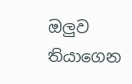ඔලුව තියාගෙන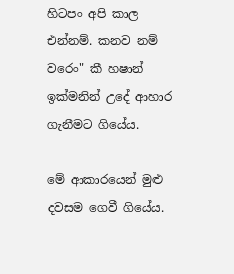හිටපං අපි කාල එන්නම්. කනව නම් වරෙං" කී හෂාන් ඉක්මනින් උදේ ආහාර ගැනීමට ගියේය.

මේ ආකාරයෙන් මුළු දවසම ගෙවී ගියේය.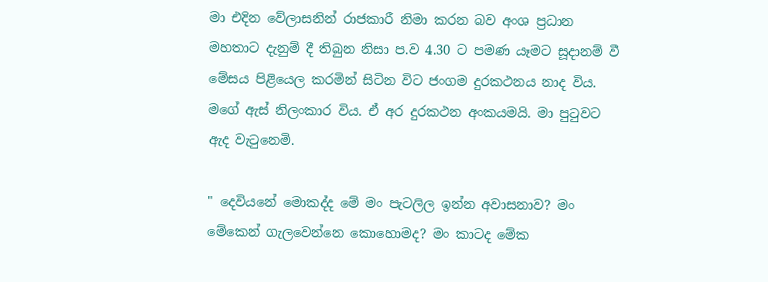මා එදින වේලාසනින් රාජකාරී නිමා කරන බව අංශ ප්‍රධාන මහතාට දැනුම් දී තිබුන නිසා ප.ව 4.30 ට පමණ යෑමට සූදානම් වී මේසය පිළියෙල කරමින් සිටින විට ජංගම දුරකථනය නාද විය. මගේ ඇස් නිලංකාර විය. ඒ අර දුරකථන අංකයමයි. මා පුටුවට ඇද වැටුනෙමි.

" දෙවියනේ මොකද්ද මේ මං පැටලිල ඉන්න අවාසනාව? මං මේකෙන් ගැලවෙන්නෙ කොහොමද? මං කාටද මේක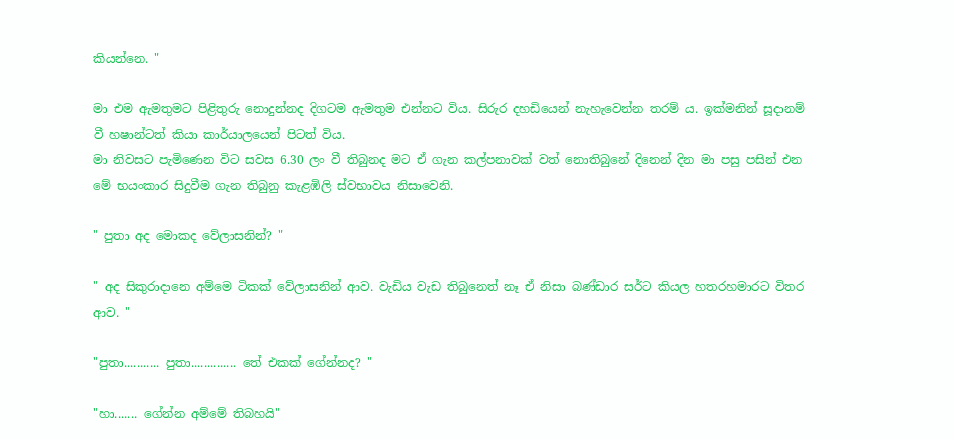කියන්නෙ. "

මා එම ඇමතුමට පිළිතුරු නොදුන්නද දිගටම ඇමතුම එන්නට විය. සිරුර දහඩියෙන් නැහැවෙන්න තරම් ය. ඉක්මනින් සූදානම් වී හෂාන්ටත් කියා කාර්යාලයෙන් පිටත් විය.
මා නිවසට පැමිණෙන විට සවස 6.30 ලං වී තිබුනද මට ඒ ගැන කල්පනාවක් වත් නොතිබුනේ දිනෙන් දින මා පසු පසින් එන මේ භයංකාර සිදුවීම ගැන තිබුනු කැළඹිලි ස්වභාවය නිසාවෙනි.

" පුතා අද මොකද වේලාසනින්? "

" අද සිකුරාදානෙ අම්මෙ ටිකක් වේලාසනින් ආව. වැඩිය වැඩ තිබුනෙත් නෑ ඒ නිසා බණ්ඩාර සර්ට කියල හතරහමාරට විතර ආව. "

"පුතා........... පුතා.............. තේ එකක් ගේන්නද? "

"හා....... ගේන්න අම්මේ තිබහයි"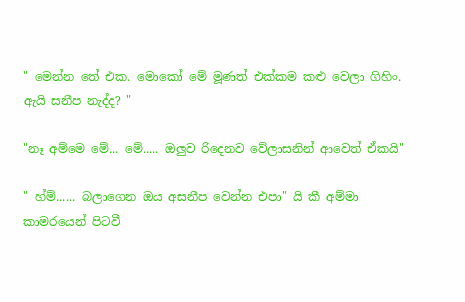" මෙන්න තේ එක. මොකෝ මේ මූණත් එක්කම කළු වෙලා ගිහිං. ඇයි සනීප නැද්ද? "

"නෑ අම්මෙ මේ... මේ..... ඔලුව රිදෙනව වේලාසනින් ආවෙත් ඒකයි"

" හ්ම්...... බලාගෙන ඔය අසනීප වෙන්න එපා" යි කී අම්මා කාමරයෙන් පිටවී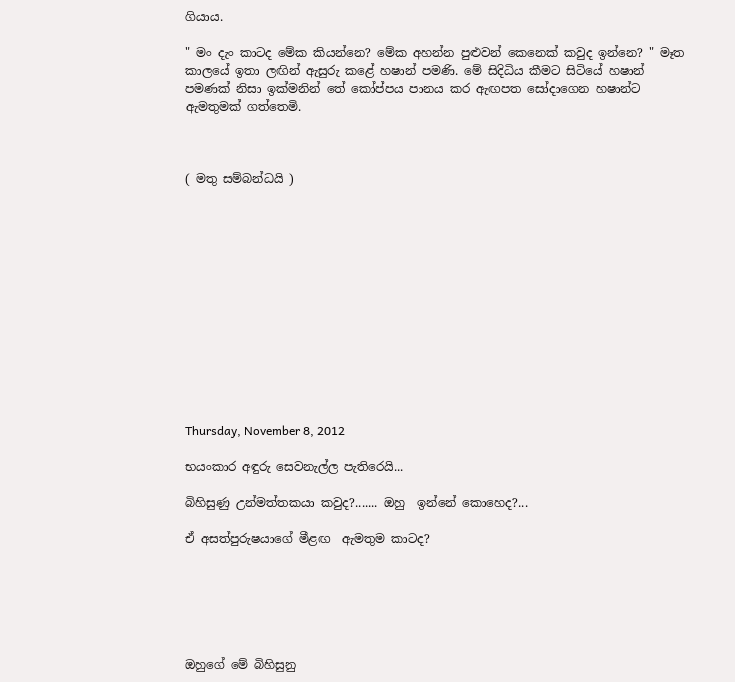ගියාය.

" මං දැං කාටද මේක කියන්නෙ? මේක අහන්න පුළුවන් කෙනෙක් කවුද ඉන්නෙ? " මෑත කාලයේ ඉතා ලඟින් ඇසුරු කළේ හෂාන් පමණි. මේ සිදිධිය කීමට සිටියේ හෂාන් පමණක් නිසා ඉක්මනින් තේ කෝප්පය පානය කර ඇඟපත සෝදාගෙන හෂාන්ට ඇමතුමක් ගත්තෙමි.



( මතු සම්බන්ධයි )













Thursday, November 8, 2012

භයංකාර අඳුරු සෙවනැල්ල පැතිරෙයි...

බිහිසුණු උන්මත්තකයා කවුද?....... ඔහු  ඉන්නේ කොහෙද?...

ඒ අසත්පුරුෂයාගේ මීළඟ  ඇමතුම කාටද?






ඔහුගේ මේ බිහිසුනු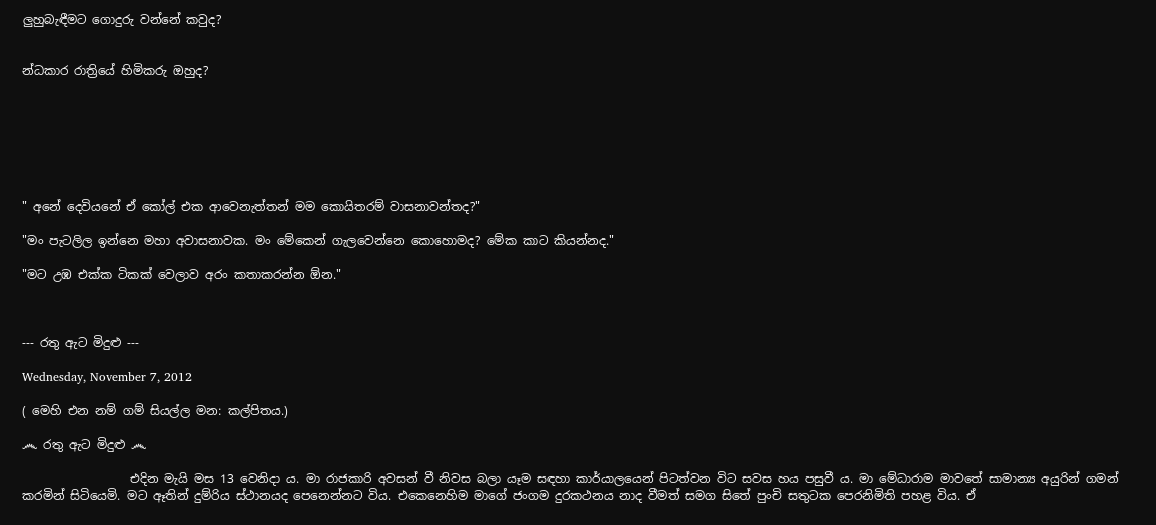ලුහුබැඳීමට ගොදුරු වන්නේ කවුද?


න්ධකාර රාත්‍රියේ හිමිකරු ඔහුද?







" අනේ දෙවියනේ ඒ කෝල් එක ආවෙනැත්තන් මම කොයිතරම් වාසනාවන්තද?"

"මං පැටලිල ඉන්නෙ මහා අවාසනාවක. මං මේකෙන් ගැලවෙන්නෙ කොහොමද? මේක කාට කියන්නද."

"මට උඹ එක්ක ටිකක් වෙලාව අරං කතාකරන්න ඕන."



--- රතු ඇට මිදුළු ---

Wednesday, November 7, 2012

( මෙහි එන නම් ගම් සියල්ල මන: කල්පිතය.)

෴ රතු ඇට මිදුළු ෴

                  එදින මැයි මස 13 වෙනිදා ය. මා රාජකාරි අවසන් වී නිවස බලා යෑම ස‍ඳහා කාර්යාලයෙන් පිටත්වන විට සවස හය පසුවී ය. මා මේධාරාම මාවතේ සාමාන්‍ය අයුරින් ගමන් කරමින් සිටියෙමි. මට ඈතින් දුම්රිය ස්ථානයද පෙනෙන්නට විය. එකෙනෙහිම මාගේ ජංගම දුරකථනය නාද වීමත් සමග සිතේ පුංචි සතුටක පෙරනිමිති පහළ විය. ඒ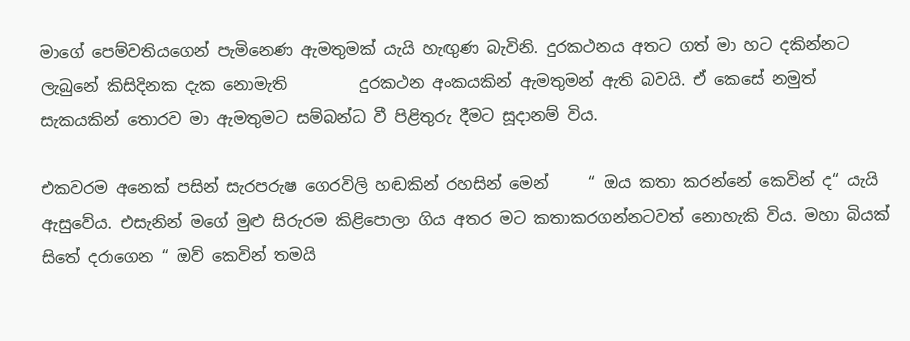මාගේ පෙම්වතියගෙන් පැමිනෙණ ඇමතුමක් යැයි හැඟුණ බැවිනි. දුරකථනය අතට ගත් මා හට දකින්නට ලැබුනේ කිසිදිනක දැක නොමැති         දුරකථන අංකයකින් ඇමතුමන් ඇති බවයි. ඒ කෙසේ නමුත් සැකයකින් තොරව මා ඇමතුමට සම්බන්ධ වී පිළිතුරු දීමට සූදානම් විය.

එකවරම අනෙක් පසින් සැරපරුෂ ගෙරවිලි හඬකින් රහසින් මෙන්     “ ඔය කතා කරන්නේ කෙවින් ද“ යැයි ඇසුවේය. එසැනින් මගේ මුළු සිරුරම කිළිපොලා ගිය අතර මට කතාකරගන්නටවත් නොහැකි විය. මහා බියක් සිතේ දරාගෙන “ ඔව් කෙවින් තමයි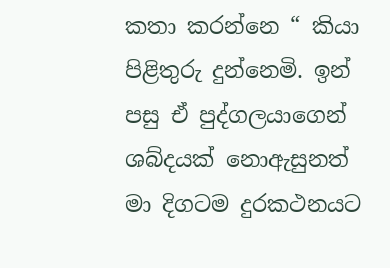කතා කරන්නෙ “ කියා පිළිතුරු දුන්නෙමි. ඉන් පසු ඒ පුද්ගලයාගෙන්    ශබ්දයක් නොඇසුනත් මා දිගටම දුරකථනයට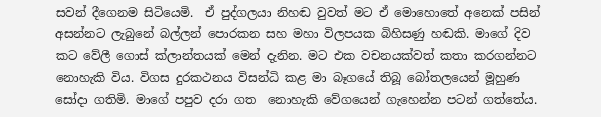සවන් දීගෙනම සිටියෙමි.  ඒ පුද්ගලයා නිහඬ වුවත් මට ඒ මොහොතේ අනෙක් පසින් අසන්නට ලැබුනේ බල්ලන් පොරකන සහ මහා විලපයක බිහිසණු හඬකි. මාගේ දිව කට වේලී ගොස් ක්ලාන්තයක් මෙන් දැනින. මට එක වචනයක්වත් කතා කරගන්නට නොහැකි විය. විගස දුරකථනය විසන්ධි කළ මා බෑගයේ තිබූ බෝතලයෙන් මූහුණ සෝදා ගතිමි. මාගේ පපුව දරා ගත  නොහැකි වේගයෙන් ගැහෙන්න පටන් ගත්තේය.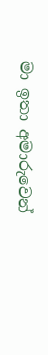මා ඉතා අමාරුවෙන්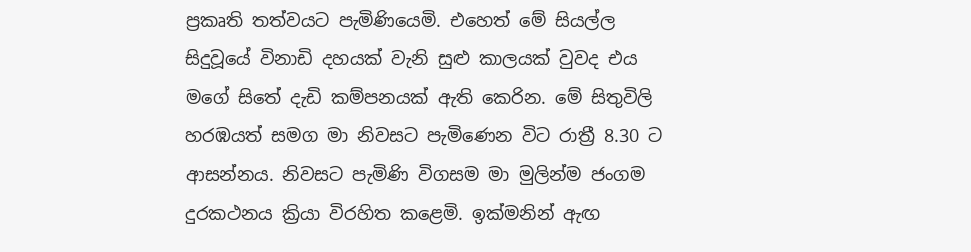ප්‍රකෘති තත්වයට පැමිණියෙමි. එහෙත් මේ සියල්ල සිදුවූයේ විනාඩි දහයක් වැනි සුළු කාලයක් වුවද එය මගේ සිතේ දැඩි කම්පනයක් ඇති කෙරින. මේ සිතුවිලි හරඹයත් සමග මා නිවසට පැමිණෙන විට රාත්‍රී 8.30 ට ආසන්නය. නිවසට පැමිණි විගසම මා මුලින්ම ජංගම දුරකථනය ක්‍රියා විරහිත කළෙමි. ඉක්මනින් ඇඟ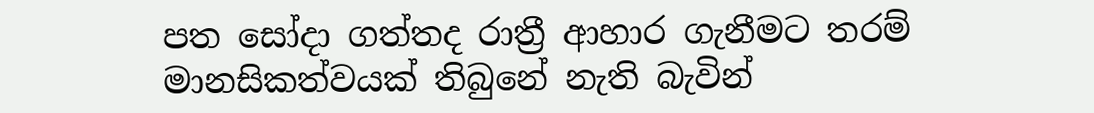පත සෝදා ගත්තද රාත්‍රී ආහාර ගැනීමට තරම් මානසිකත්වයක් තිබුනේ නැති බැවින්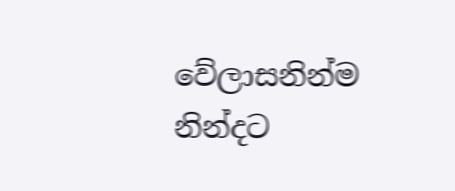වේලාසනින්ම නින්දට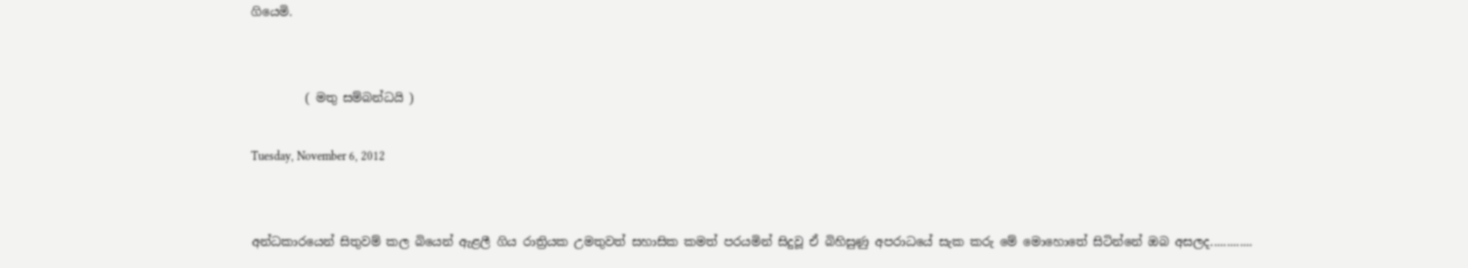ගියෙමි.


         ( මතු සම්බන්ධයි )

Tuesday, November 6, 2012


අන්ධකාරයෙන් සිතුවම් කල බියෙන් ඇළලී ගිය රාත්‍රියක උමතුවත් සහාසික කමත් පරයමින් සිදුවූ ඒ බිහිසුණු අපරාධයේ සැක කරු මේ මොහොතේ සිටින්නේ ඔබ අසලද.............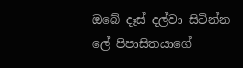ඔබේ දෑස් දල්වා සිටින්න ලේ පිපාසිතයාගේ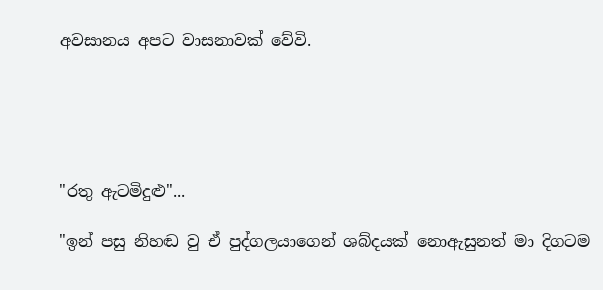අවසානය අපට වාසනාවක් වේවි.





"රතු ඇටමිදුළු"...

"ඉන් පසු නිහඬ වු ඒ පුද්ගලයාගෙන් ශබ්දයක් නොඇසුනත් මා දිගටම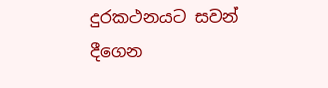දුරකථනයට සවන් දීගෙන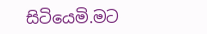සිටියෙමි.මට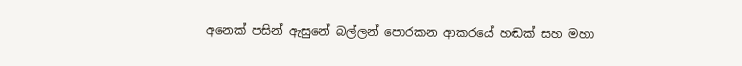අනෙක් පසින් ඇසුනේ බල්ලන් පොරකන ආකරයේ හඬක් සහ මහා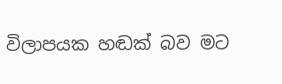විලාපයක හඬක් බව මට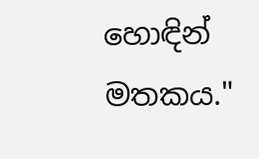හොඳින් මතකය."